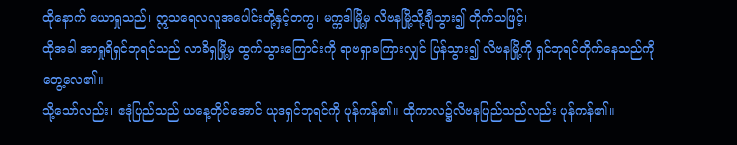ထိုနောက် ယောရှုသည်၊ ဣသရေလလူအပေါင်းတို့နှင့်တကွ၊ မက္ကဒါမြို့မှ လိဗနမြို့သို့ချီသွား၍ တိုက်သဖြင့်၊
ထိုအခါ အာရှုရိရှင်ဘုရင်သည် လာခိရှမြို့မှ ထွက်သွားကြောင်းကို ရာဗရှာခကြားလျှင် ပြန်သွား၍ လိဗနမြို့ကို ရှင်ဘုရင်တိုက်နေသည်ကိုတွေ့လေ၏။
သို့သော်လည်း၊ ဧဒုံပြည်သည် ယနေ့တိုင်အောင် ယုဒရှင်ဘုရင်ကို ပုန်ကန်၏။ ထိုကာလ၌လိဗနပြည်သည်လည်း ပုန်ကန်၏။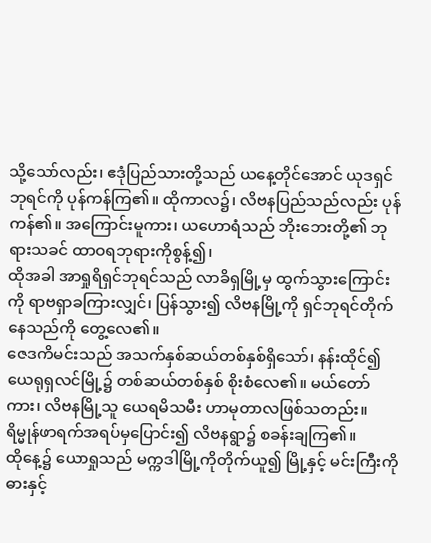သို့သော်လည်း၊ ဧဒုံပြည်သားတို့သည် ယနေ့တိုင်အောင် ယုဒရှင်ဘုရင်ကို ပုန်ကန်ကြ၏။ ထိုကာလ၌၊ လိဗနပြည်သည်လည်း ပုန်ကန်၏။ အကြောင်းမူကား၊ ယဟောရံသည် ဘိုးဘေးတို့၏ ဘုရားသခင် ထာဝရဘုရားကိုစွန့်၍၊
ထိုအခါ အာရှုရိရှင်ဘုရင်သည် လာခိရှမြို့မှ ထွက်သွားကြောင်းကို ရာဗရှာခကြားလျှင်၊ ပြန်သွား၍ လိဗနမြို့ကို ရှင်ဘုရင်တိုက်နေသည်ကို တွေ့လေ၏။
ဇေဒကိမင်းသည် အသက်နှစ်ဆယ်တစ်နှစ်ရှိသော်၊ နန်းထိုင်၍ ယေရုရှလင်မြို့၌ တစ်ဆယ်တစ်နှစ် စိုးစံလေ၏။ မယ်တော်ကား၊ လိဗနမြို့သူ ယေရမိသမီး ဟာမုတာလဖြစ်သတည်း။
ရိမ္မုန်ဖာရက်အရပ်မှပြောင်း၍ လိဗနရွာ၌ စခန်းချကြ၏။
ထိုနေ့၌ ယောရှုသည် မက္ကဒါမြို့ကိုတိုက်ယူ၍ မြို့နှင့် မင်းကြီးကို ဓားနှင့်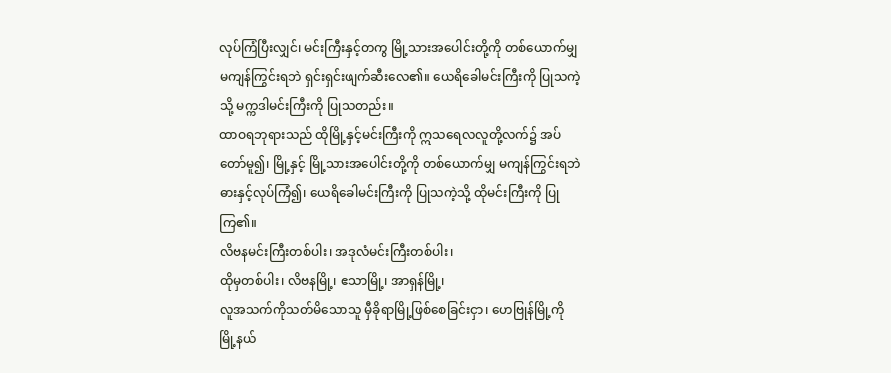လုပ်ကြံပြီးလျှင်၊ မင်းကြီးနှင့်တကွ မြို့သားအပေါင်းတို့ကို တစ်ယောက်မျှ မကျန်ကြွင်းရဘဲ ရှင်းရှင်းဖျက်ဆီးလေ၏။ ယေရိခေါမင်းကြီးကို ပြုသကဲ့သို့ မက္ကဒါမင်းကြီးကို ပြုသတည်း။
ထာဝရဘုရားသည် ထိုမြို့နှင့်မင်းကြီးကို ဣသရေလလူတို့လက်၌ အပ်တော်မူ၍၊ မြို့နှင့် မြို့သားအပေါင်းတို့ကို တစ်ယောက်မျှ မကျန်ကြွင်းရဘဲ ဓားနှင့်လုပ်ကြံ၍၊ ယေရိခေါမင်းကြီးကို ပြုသကဲ့သို့ ထိုမင်းကြီးကို ပြုကြ၏။
လိဗနမင်းကြီးတစ်ပါး၊ အဒုလံမင်းကြီးတစ်ပါး၊
ထိုမှတစ်ပါး၊ လိဗနမြို့၊ ဧသာမြို့၊ အာရှန်မြို့၊
လူအသက်ကိုသတ်မိသောသူ မှီခိုရာမြို့ဖြစ်စေခြင်းငှာ၊ ဟေဗြုန်မြို့ကို မြို့နယ်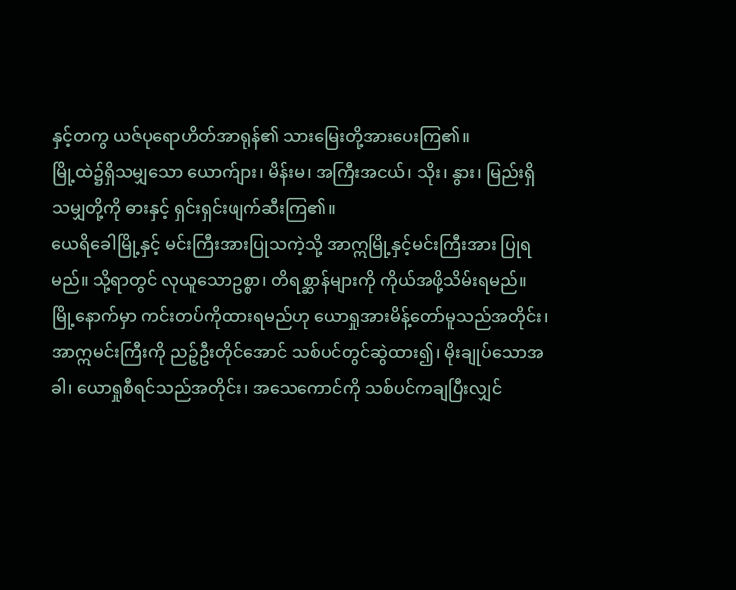နှင့်တကွ ယဇ်ပုရောဟိတ်အာရုန်၏ သားမြေးတို့အားပေးကြ၏။
မြို့ထဲ၌ရှိသမျှသော ယောက်ျား၊ မိန်းမ၊ အကြီးအငယ်၊ သိုး၊ နွား၊ မြည်းရှိသမျှတို့ကို ဓားနှင့် ရှင်းရှင်းဖျက်ဆီးကြ၏။
ယေရိခေါမြို့နှင့် မင်းကြီးအားပြုသကဲ့သို့ အာဣမြို့နှင့်မင်းကြီးအား ပြုရမည်။ သို့ရာတွင် လုယူသောဥစ္စာ၊ တိရစ္ဆာန်များကို ကိုယ်အဖို့သိမ်းရမည်။ မြို့နောက်မှာ ကင်းတပ်ကိုထားရမည်ဟု ယောရှုအားမိန့်တော်မူသည်အတိုင်း၊
အာဣမင်းကြီးကို ညဉ့်ဦးတိုင်အောင် သစ်ပင်တွင်ဆွဲထား၍၊ မိုးချုပ်သောအခါ၊ ယောရှုစီရင်သည်အတိုင်း၊ အသေကောင်ကို သစ်ပင်ကချပြီးလျှင်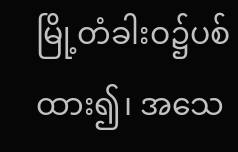မြို့တံခါးဝ၌ပစ်ထား၍၊ အသေ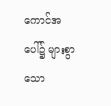ကောင်အပေါ်၌ များစွာသော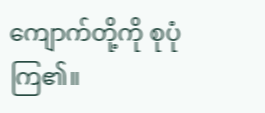ကျောက်တို့ကို စုပုံကြ၏။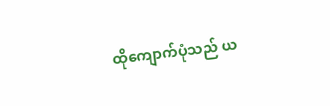ထိုကျောက်ပုံသည် ယ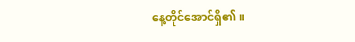နေ့တိုင်အောင်ရှိ၏။